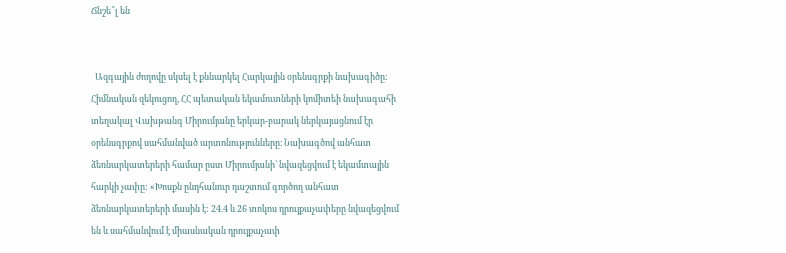Ճնշե՞լ են


  Ազգային ժողովը սկսել է քննարկել Հարկային օրենսգրքի նախագիծը: Հիմնական զեկուցող, ՀՀ պետական եկամուտների կոմիտեի նախագահի տեղակալ Վախթանգ Միրումյանը երկար-բարակ ներկայացնում էր օրենսգրքով սահմանված արտոնությունները։ Նախագծով անհատ ձեռնարկատերերի համար ըստ Միրումյանի՝ նվազեցվում է եկամտային հարկի չափը: «Խոսքն ընդհանուր դաշտում գործող անհատ ձեռնարկատերերի մասին է: 24.4 և 26 տոկոս դրույքաչափերը նվազեցվում են և սահմանվում է միասնական դրույքաչափ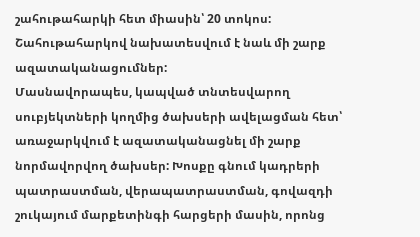շահութահարկի հետ միասին՝ 20 տոկոս: Շահութահարկով նախատեսվում է նաև մի շարք ազատականացումներ:
Մասնավորապես, կապված տնտեսվարող սուբյեկտների կողմից ծախսերի ավելացման հետ՝ առաջարկվում է ազատականացնել մի շարք նորմավորվող ծախսեր: Խոսքը գնում կադրերի պատրաստման, վերապատրաստման, գովազդի շուկայում մարքետինգի հարցերի մասին, որոնց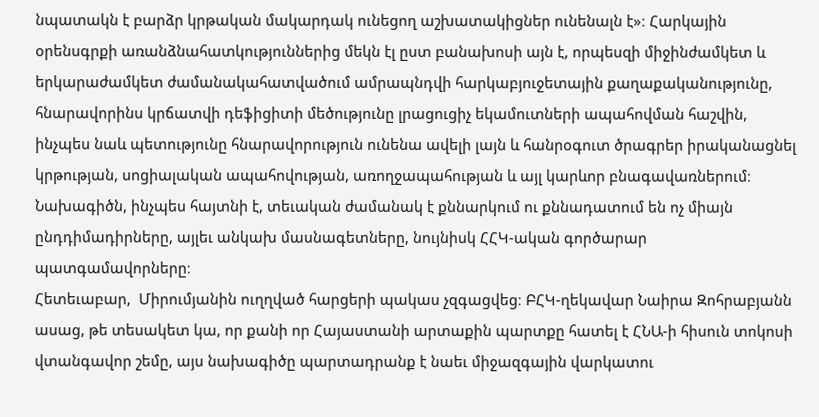նպատակն է բարձր կրթական մակարդակ ունեցող աշխատակիցներ ունենալն է»։ Հարկային օրենսգրքի առանձնահատկություններից մեկն էլ ըստ բանախոսի այն է, որպեսզի միջինժամկետ և երկարաժամկետ ժամանակահատվածում ամրապնդվի հարկաբյուջետային քաղաքականությունը, հնարավորինս կրճատվի դեֆիցիտի մեծությունը լրացուցիչ եկամուտների ապահովման հաշվին, ինչպես նաև պետությունը հնարավորություն ունենա ավելի լայն և հանրօգուտ ծրագրեր իրականացնել կրթության, սոցիալական ապահովության, առողջապահության և այլ կարևոր բնագավառներում։
Նախագիծն, ինչպես հայտնի է, տեւական ժամանակ է քննարկում ու քննադատում են ոչ միայն ընդդիմադիրները, այլեւ անկախ մասնագետները, նույնիսկ ՀՀԿ-ական գործարար պատգամավորները։
Հետեւաբար,  Միրումյանին ուղղված հարցերի պակաս չզգացվեց։ ԲՀԿ-ղեկավար Նաիրա Զոհրաբյանն ասաց, թե տեսակետ կա, որ քանի որ Հայաստանի արտաքին պարտքը հատել է ՀՆԱ-ի հիսուն տոկոսի վտանգավոր շեմը, այս նախագիծը պարտադրանք է նաեւ միջազգային վարկատու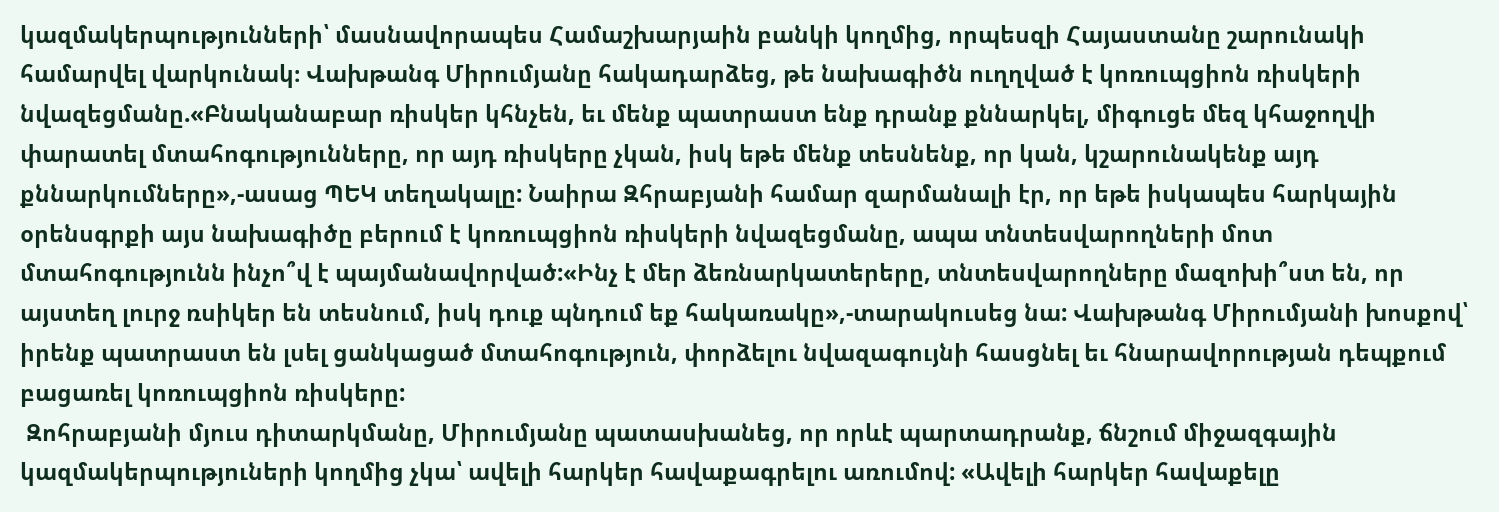կազմակերպությունների՝ մասնավորապես Համաշխարյաին բանկի կողմից, որպեսզի Հայաստանը շարունակի համարվել վարկունակ։ Վախթանգ Միրումյանը հակադարձեց, թե նախագիծն ուղղված է կոռուպցիոն ռիսկերի նվազեցմանը.«Բնականաբար ռիսկեր կհնչեն, եւ մենք պատրաստ ենք դրանք քննարկել, միգուցե մեզ կհաջողվի փարատել մտահոգությունները, որ այդ ռիսկերը չկան, իսկ եթե մենք տեսնենք, որ կան, կշարունակենք այդ քննարկումները»,-ասաց ՊԵԿ տեղակալը: Նաիրա Զհրաբյանի համար զարմանալի էր, որ եթե իսկապես հարկային օրենսգրքի այս նախագիծը բերում է կոռուպցիոն ռիսկերի նվազեցմանը, ապա տնտեսվարողների մոտ մտահոգությունն ինչո՞վ է պայմանավորված:«Ինչ է մեր ձեռնարկատերերը, տնտեսվարողները մազոխի՞ստ են, որ այստեղ լուրջ ռսիկեր են տեսնում, իսկ դուք պնդում եք հակառակը»,-տարակուսեց նա: Վախթանգ Միրումյանի խոսքով՝ իրենք պատրաստ են լսել ցանկացած մտահոգություն, փորձելու նվազագույնի հասցնել եւ հնարավորության դեպքում բացառել կոռուպցիոն ռիսկերը:
 Զոհրաբյանի մյուս դիտարկմանը, Միրումյանը պատասխանեց, որ որևէ պարտադրանք, ճնշում միջազգային կազմակերպություների կողմից չկա՝ ավելի հարկեր հավաքագրելու առումով: «Ավելի հարկեր հավաքելը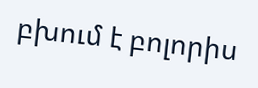բխում է բոլորիս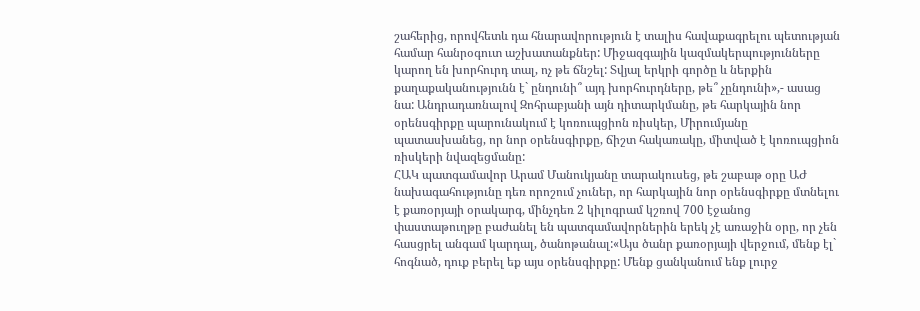շահերից, որովհետև դա հնարավորություն է տալիս հավաքագրելու պետության համար հանրօգուտ աշխատանքներ: Միջազգային կազմակերպությունները կարող են խորհուրդ տալ, ոչ թե ճնշել: Տվյալ երկրի գործը և ներքին քաղաքականությունն է` ընդունի՞ այդ խորհուրդները, թե՞ չընդունի»,- ասաց նա: Անդրադառնալով Զոհրաբյանի այն դիտարկմանը, թե հարկային նոր օրենսգիրքը պարունակում է կոռուպցիոն ռիսկեր, Միրումյանը պատասխանեց, որ նոր օրենսգիրքը, ճիշտ հակառակը, միտված է կոռուպցիոն ռիսկերի նվազեցմանը:
ՀԱԿ պատգամավոր Արամ Մանուկյանը տարակուսեց, թե շաբաթ օրը ԱԺ նախագահությունը դեռ որոշում չուներ, որ հարկային նոր օրենսգիրքը մտնելու է քառօրյայի օրակարգ, մինչդեռ 2 կիլոգրամ կշռով 700 էջանոց փաստաթուղթը բաժանել են պատգամավորներին երեկ չէ առաջին օրը, որ չեն հասցրել անգամ կարդալ, ծանոթանալ:«Այս ծանր քառօրյայի վերջում, մենք էլ` հոգնած, դուք բերել եք այս օրենսգիրքը: Մենք ցանկանում ենք լուրջ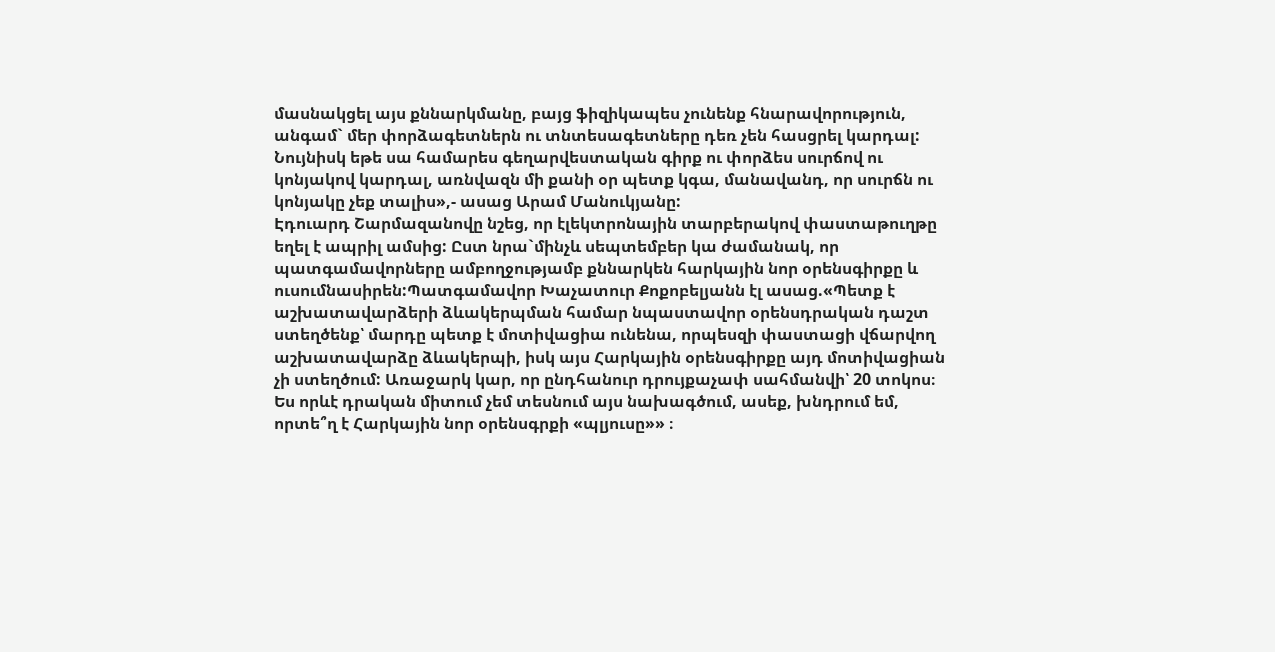մասնակցել այս քննարկմանը, բայց ֆիզիկապես չունենք հնարավորություն, անգամ` մեր փորձագետներն ու տնտեսագետները դեռ չեն հասցրել կարդալ: Նույնիսկ եթե սա համարես գեղարվեստական գիրք ու փորձես սուրճով ու կոնյակով կարդալ, առնվազն մի քանի օր պետք կգա, մանավանդ, որ սուրճն ու կոնյակը չեք տալիս»,- ասաց Արամ Մանուկյանը:
Էդուարդ Շարմազանովը նշեց, որ էլեկտրոնային տարբերակով փաստաթուղթը եղել է ապրիլ ամսից: Ըստ նրա`մինչև սեպտեմբեր կա ժամանակ, որ պատգամավորները ամբողջությամբ քննարկեն հարկային նոր օրենսգիրքը և ուսումնասիրեն:Պատգամավոր Խաչատուր Քոքոբելյանն էլ ասաց.«Պետք է աշխատավարձերի ձևակերպման համար նպաստավոր օրենսդրական դաշտ ստեղծենք՝ մարդը պետք է մոտիվացիա ունենա, որպեսզի փաստացի վճարվող աշխատավարձը ձևակերպի, իսկ այս Հարկային օրենսգիրքը այդ մոտիվացիան չի ստեղծում: Առաջարկ կար, որ ընդհանուր դրույքաչափ սահմանվի՝ 20 տոկոս։ Ես որևէ դրական միտում չեմ տեսնում այս նախագծում, ասեք, խնդրում եմ, որտե՞ղ է Հարկային նոր օրենսգրքի «պլյուսը»» ։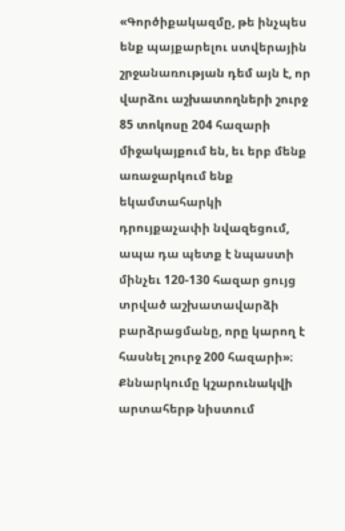«Գործիքակազմը, թե ինչպես ենք պայքարելու ստվերային շրջանառության դեմ այն է, որ վարձու աշխատողների շուրջ 85 տոկոսը 204 հազարի միջակայքում են, եւ երբ մենք առաջարկում ենք եկամտահարկի դրույքաչափի նվազեցում, ապա դա պետք է նպաստի մինչեւ 120-130 հազար ցույց տրված աշխատավարձի բարձրացմանը, որը կարող է հասնել շուրջ 200 հազարի»։
Քննարկումը կշարունակվի արտահերթ նիստում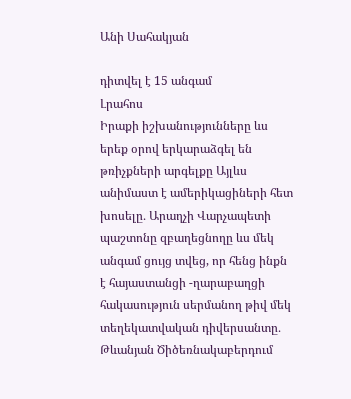Անի Սահակյան

դիտվել է 15 անգամ
Լրահոս
Իրաքի իշխանությունները ևս երեք օրով երկարաձգել են թռիչքների արգելքը Այլևս անիմաստ է ամերիկացիների հետ խոսելը․ Արաղչի Վարչապետի պաշտոնը զբաղեցնողը ևս մեկ անգամ ցույց տվեց, որ հենց ինքն է հայաստանցի -ղարաբաղցի հակասություն սերմանող թիվ մեկ տեղեկատվական դիվերսանտը․ Թևանյան Ծիծեռնակաբերդում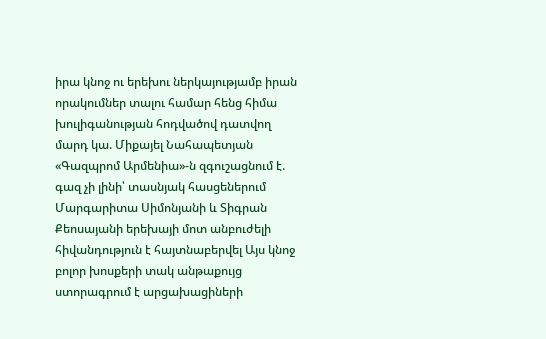իրա կնոջ ու երեխու ներկայությամբ իրան որակումներ տալու համար հենց հիմա խուլիգանության հոդվածով դատվող մարդ կա. Միքայել Նահապետյան «Գազպրոմ Արմենիա»-ն զգուշացնում է. գազ չի լինի՝ տասնյակ հասցեներում Մարգարիտա Սիմոնյանի և Տիգրան Քեոսայանի երեխայի մոտ անբուժելի հիվանդություն է հայտնաբերվել Այս կնոջ բոլոր խոսքերի տակ անթաքույց ստորագրում է արցախացիների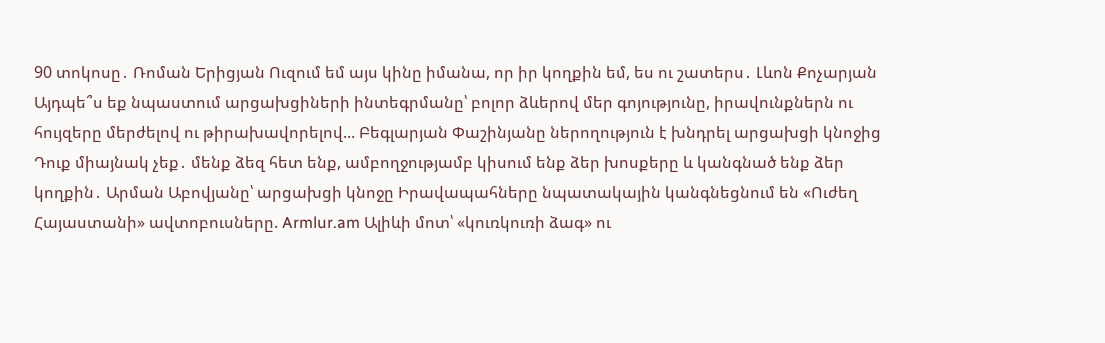90 տոկոսը․ Ռոման Երիցյան Ուզում եմ այս կինը իմանա, որ իր կողքին եմ, ես ու շատերս․ Լևոն Քոչարյան Այդպե՞ս եք նպաստում արցախցիների ինտեգրմանը՝ բոլոր ձևերով մեր գոյությունը, իրավունքներն ու հույզերը մերժելով ու թիրախավորելով... Բեգլարյան Փաշինյանը ներողություն է խնդրել արցախցի կնոջից Դուք միայնակ չեք․ մենք ձեզ հետ ենք, ամբողջությամբ կիսում ենք ձեր խոսքերը և կանգնած ենք ձեր կողքին․ Արման Աբովյանը՝ արցախցի կնոջը Իրավապահները նպատակային կանգնեցնում են «Ուժեղ Հայաստանի» ավտոբուսները. Armlur.am Ալիևի մոտ՝ «կուռկուռի ձագ» ու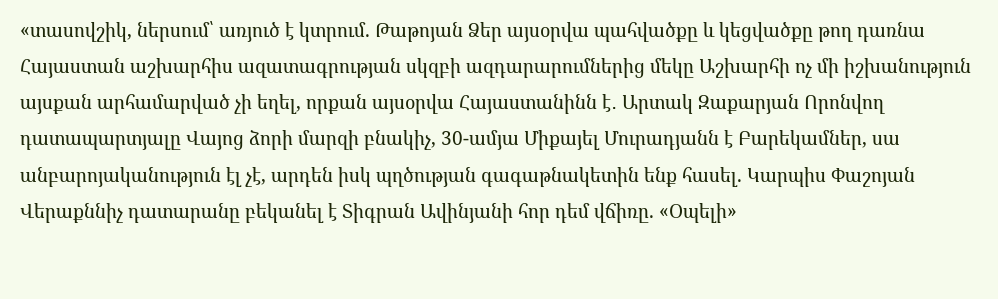«տասովշիկ, ներսում՝ առյուծ է կտրում. Թաթոյան Ձեր այսօրվա պահվածքը և կեցվածքը թող դառնա Հայաստան աշխարհիս ազատագրության սկզբի ազդարարումներից մեկը Աշխարհի ոչ մի իշխանություն այսքան արհամարված չի եղել, որքան այսօրվա Հայաստանինն է․ Արտակ Զաքարյան Որոնվող դատապարտյալը Վայոց ձորի մարզի բնակիչ, 30-ամյա Միքայել Մուրադյանն է Բարեկամներ, սա անբարոյականություն էլ չէ, արդեն իսկ պղծության գագաթնակետին ենք հասել. Կարպիս Փաշոյան Վերաքննիչ դատարանը բեկանել է Տիգրան Ավինյանի հոր դեմ վճիռը. «Օպելի»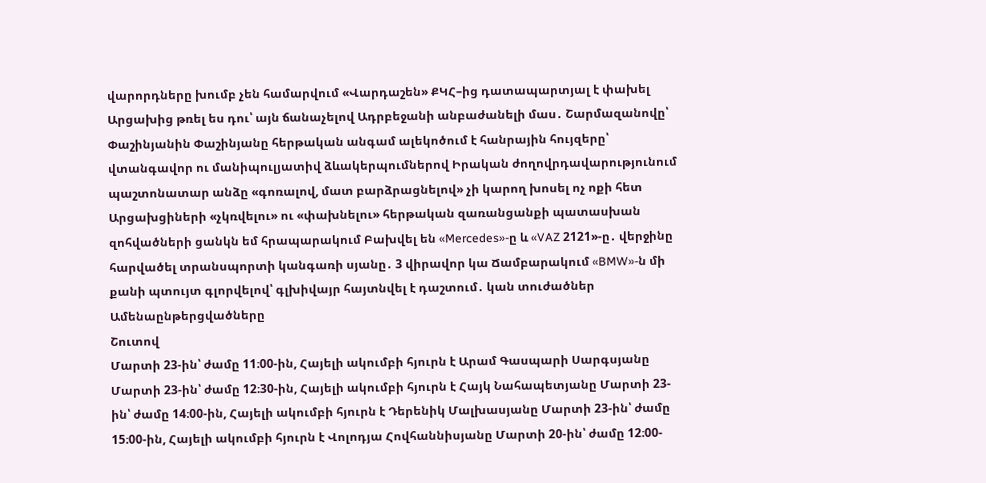վարորդները խումբ չեն համարվում «Վարդաշեն» ՔԿՀ–ից դատապարտյալ է փախել Արցախից թռել ես դու՝ այն ճանաչելով Ադրբեջանի անբաժանելի մաս․ Շարմազանովը՝ Փաշինյանին Փաշինյանը հերթական անգամ ալեկոծում է հանրային հույզերը՝ վտանգավոր ու մանիպուլյատիվ ձևակերպումներով Իրական ժողովրդավարությունում պաշտոնատար անձը «գոռալով, մատ բարձրացնելով» չի կարող խոսել ոչ ոքի հետ Արցախցիների «չկռվելու» ու «փախնելու» հերթական զառանցանքի պատասխան զոհվածների ցանկն եմ հրապարակում Բախվել են «Mercedes»-ը և «VAZ 2121»-ը․ վերջինը հարվածել տրանսպորտի կանգառի սյանը․ 3 վիրավոր կա Ճամբարակում «BMW»-ն մի քանի պտույտ գլորվելով՝ գլխիվայր հայտնվել է դաշտում․ կան տուժածներ
Ամենաընթերցվածները
Շուտով
Մարտի 23-ին՝ ժամը 11։00-ին, Հայելի ակումբի հյուրն է Արամ Գասպարի Սարգսյանը Մարտի 23-ին՝ ժամը 12։30-ին, Հայելի ակումբի հյուրն է Հայկ Նահապետյանը Մարտի 23-ին՝ ժամը 14։00-ին, Հայելի ակումբի հյուրն է Դերենիկ Մալխասյանը Մարտի 23-ին՝ ժամը 15։00-ին, Հայելի ակումբի հյուրն է Վոլոդյա Հովհաննիսյանը Մարտի 20-ին՝ ժամը 12։00-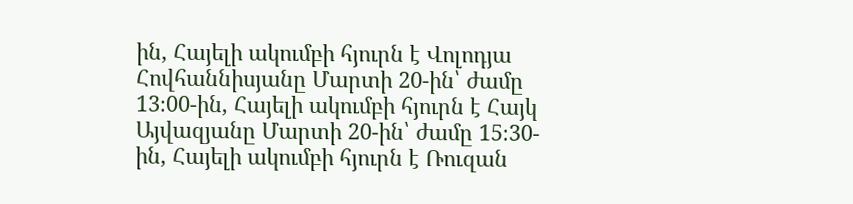ին, Հայելի ակումբի հյուրն է Վոլոդյա Հովհաննիսյանը Մարտի 20-ին՝ ժամը 13։00-ին, Հայելի ակումբի հյուրն է Հայկ Այվազյանը Մարտի 20-ին՝ ժամը 15։30-ին, Հայելի ակումբի հյուրն է Ռուզան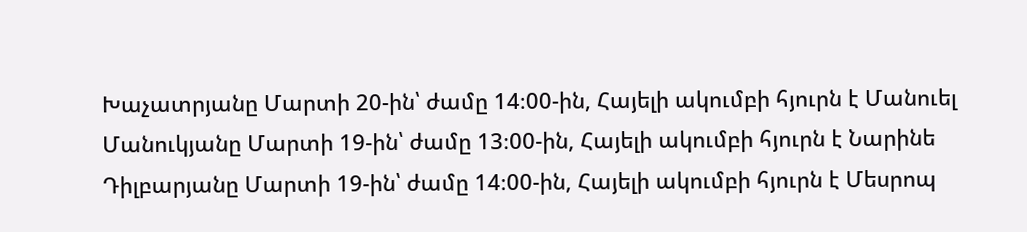Խաչատրյանը Մարտի 20-ին՝ ժամը 14։00-ին, Հայելի ակումբի հյուրն է Մանուել Մանուկյանը Մարտի 19-ին՝ ժամը 13։00-ին, Հայելի ակումբի հյուրն է Նարինե Դիլբարյանը Մարտի 19-ին՝ ժամը 14։00-ին, Հայելի ակումբի հյուրն է Մեսրոպ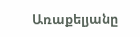Առաքելյանը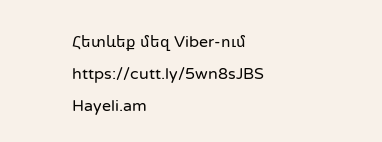Հետևեք մեզ Viber-ում https://cutt.ly/5wn8sJBS
Hayeli.am